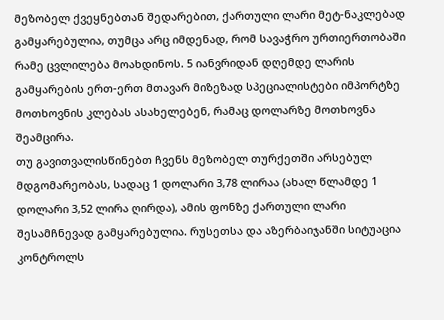მეზობელ ქვეყნებთან შედარებით, ქართული ლარი მეტ-ნაკლებად გამყარებულია, თუმცა არც იმდენად, რომ სავაჭრო ურთიერთობაში რამე ცვლილება მოახდინოს. 5 იანვრიდან დღემდე ლარის გამყარების ერთ-ერთ მთავარ მიზეზად სპეციალისტები იმპორტზე მოთხოვნის კლებას ასახელებენ, რამაც დოლარზე მოთხოვნა შეამცირა.
თუ გავითვალისწინებთ ჩვენს მეზობელ თურქეთში არსებულ მდგომარეობას, სადაც 1 დოლარი 3,78 ლირაა (ახალ წლამდე 1 დოლარი 3,52 ლირა ღირდა), ამის ფონზე ქართული ლარი შესამჩნევად გამყარებულია. რუსეთსა და აზერბაიჯანში სიტუაცია კონტროლს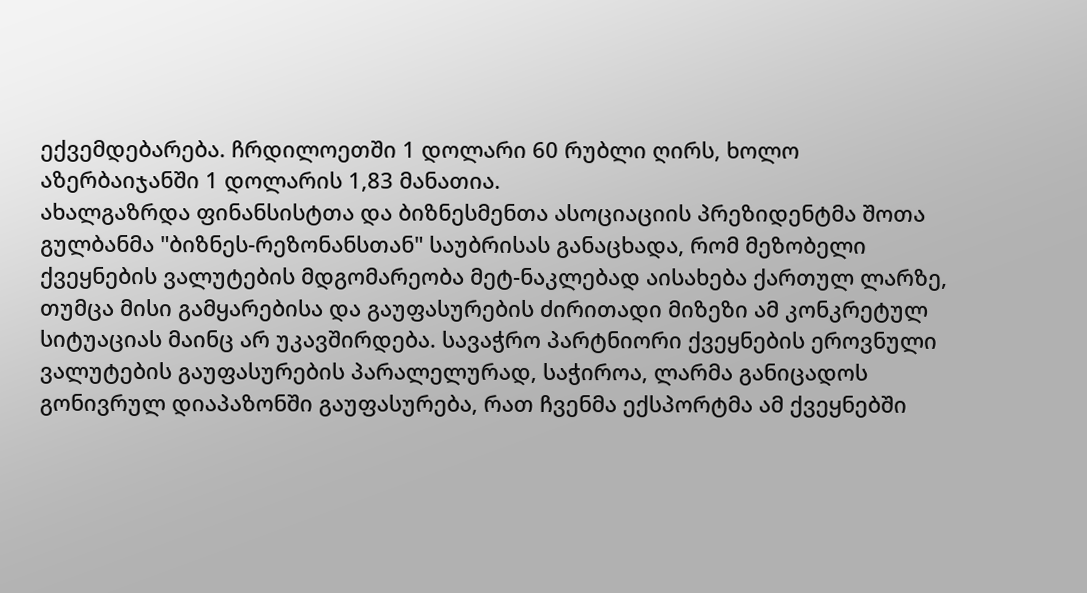ექვემდებარება. ჩრდილოეთში 1 დოლარი 60 რუბლი ღირს, ხოლო აზერბაიჯანში 1 დოლარის 1,83 მანათია.
ახალგაზრდა ფინანსისტთა და ბიზნესმენთა ასოციაციის პრეზიდენტმა შოთა გულბანმა "ბიზნეს-რეზონანსთან" საუბრისას განაცხადა, რომ მეზობელი ქვეყნების ვალუტების მდგომარეობა მეტ-ნაკლებად აისახება ქართულ ლარზე, თუმცა მისი გამყარებისა და გაუფასურების ძირითადი მიზეზი ამ კონკრეტულ სიტუაციას მაინც არ უკავშირდება. სავაჭრო პარტნიორი ქვეყნების ეროვნული ვალუტების გაუფასურების პარალელურად, საჭიროა, ლარმა განიცადოს გონივრულ დიაპაზონში გაუფასურება, რათ ჩვენმა ექსპორტმა ამ ქვეყნებში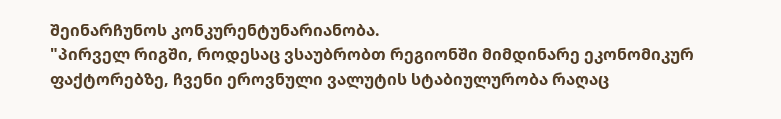შეინარჩუნოს კონკურენტუნარიანობა.
"პირველ რიგში, როდესაც ვსაუბრობთ რეგიონში მიმდინარე ეკონომიკურ ფაქტორებზე, ჩვენი ეროვნული ვალუტის სტაბიულურობა რაღაც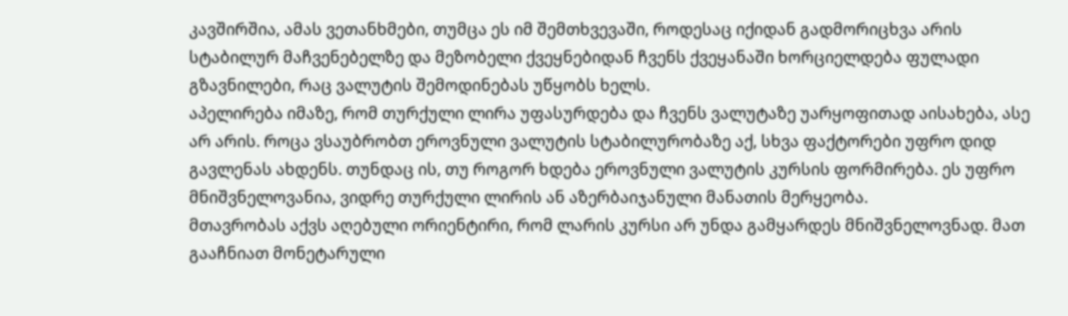კავშირშია, ამას ვეთანხმები, თუმცა ეს იმ შემთხვევაში, როდესაც იქიდან გადმორიცხვა არის სტაბილურ მაჩვენებელზე და მეზობელი ქვეყნებიდან ჩვენს ქვეყანაში ხორციელდება ფულადი გზავნილები, რაც ვალუტის შემოდინებას უწყობს ხელს.
აპელირება იმაზე, რომ თურქული ლირა უფასურდება და ჩვენს ვალუტაზე უარყოფითად აისახება, ასე არ არის. როცა ვსაუბრობთ ეროვნული ვალუტის სტაბილურობაზე აქ, სხვა ფაქტორები უფრო დიდ გავლენას ახდენს. თუნდაც ის, თუ როგორ ხდება ეროვნული ვალუტის კურსის ფორმირება. ეს უფრო მნიშვნელოვანია, ვიდრე თურქული ლირის ან აზერბაიჯანული მანათის მერყეობა.
მთავრობას აქვს აღებული ორიენტირი, რომ ლარის კურსი არ უნდა გამყარდეს მნიშვნელოვნად. მათ გააჩნიათ მონეტარული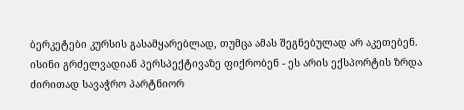ბერკეტები კურსის გასამყარებლად, თუმცა ამას შეგნებულად არ აკეთებენ. ისინი გრძელვადიან პერსპექტივაზე ფიქრობენ - ეს არის ექსპორტის ზრდა ძირითად სავაჭრო პარტნიორ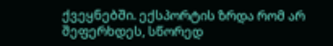ქვეყნებში. ექსპორტის ზრდა რომ არ შეფერხდეს, სწორედ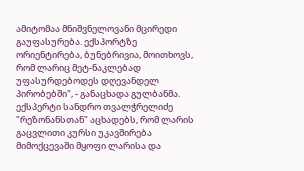ამიტომაა მნიშვნელოვანი მცირედი გაუფასურება. ექსპორტზე ორიენტირება, ბუნებრივია, მოითხოვს, რომ ლარიც მეტ-ნაკლებად უფასურდებოდეს დღევანდელ პირობებში", - განაცხადა გულბანმა.
ექსპერტი სანდრო თვალჭრელიძე "რეზონანსთან" აცხადებს, რომ ლარის გაცვლითი კურსი უკავშირება მიმოქცევაში მყოფი ლარისა და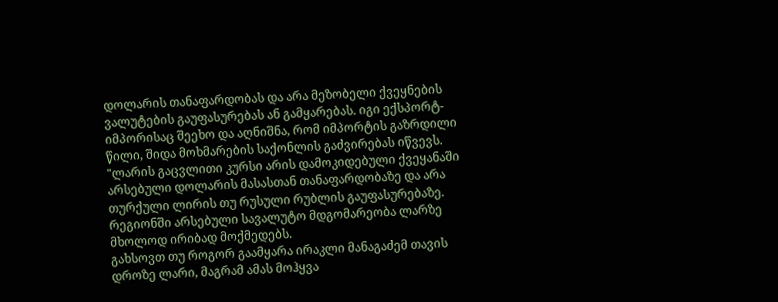დოლარის თანაფარდობას და არა მეზობელი ქვეყნების ვალუტების გაუფასურებას ან გამყარებას. იგი ექსპორტ-იმპორისაც შეეხო და აღნიშნა, რომ იმპორტის გაზრდილი წილი, შიდა მოხმარების საქონლის გაძვირებას იწვევს.
"ლარის გაცვლითი კურსი არის დამოკიდებული ქვეყანაში არსებული დოლარის მასასთან თანაფარდობაზე და არა თურქული ლირის თუ რუსული რუბლის გაუფასურებაზე. რეგიონში არსებული სავალუტო მდგომარეობა ლარზე მხოლოდ ირიბად მოქმედებს.
გახსოვთ თუ როგორ გაამყარა ირაკლი მანაგაძემ თავის დროზე ლარი, მაგრამ ამას მოჰყვა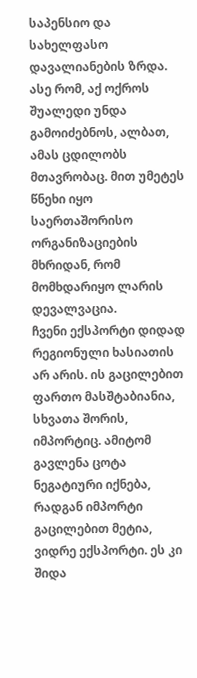საპენსიო და სახელფასო დავალიანების ზრდა. ასე რომ, აქ ოქროს შუალედი უნდა გამოიძებნოს, ალბათ, ამას ცდილობს მთავრობაც. მით უმეტეს წნეხი იყო საერთაშორისო ორგანიზაციების მხრიდან, რომ მომხდარიყო ლარის დევალვაცია.
ჩვენი ექსპორტი დიდად რეგიონული ხასიათის არ არის. ის გაცილებით ფართო მასშტაბიანია, სხვათა შორის, იმპორტიც. ამიტომ გავლენა ცოტა ნეგატიური იქნება, რადგან იმპორტი გაცილებით მეტია, ვიდრე ექსპორტი. ეს კი შიდა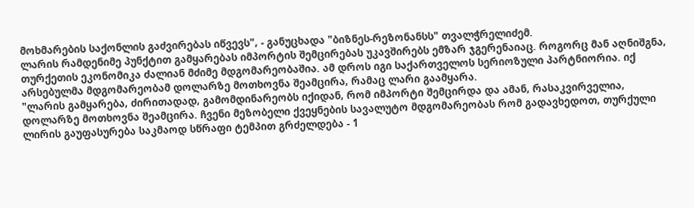მოხმარების საქონლის გაძვირებას იწვევს", - განუცხადა "ბიზნეს-რეზონანსს" თვალჭრელიძემ.
ლარის რამდენიმე პუნქტით გამყარებას იმპორტის შემცირებას უკავშირებს ემზარ ჯგერენაიაც. როგორც მან აღნიშგნა, თურქეთის ეკონომიკა ძალიან მძიმე მდგომარეობაშია. ამ დროს იგი საქართველოს სერიოზული პარტნიორია. იქ არსებულმა მდგომარეობამ დოლარზე მოთხოვნა შეამცირა, რამაც ლარი გაამყარა.
"ლარის გამყარება, ძირითადად, გამომდინარეობს იქიდან, რომ იმპორტი შემცირდა და ამან, რასაკვირველია, დოლარზე მოთხოვნა შეამცირა. ჩვენი მეზობელი ქვეყნების სავალუტო მდგომარეობას რომ გადავხედოთ, თურქული ლირის გაუფასურება საკმაოდ სწრაფი ტემპით გრძელდება - 1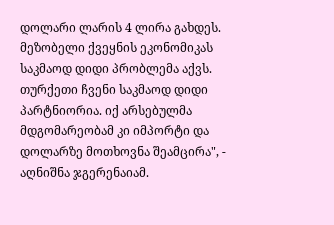დოლარი ლარის 4 ლირა გახდეს. მეზობელი ქვეყნის ეკონომიკას საკმაოდ დიდი პრობლემა აქვს. თურქეთი ჩვენი საკმაოდ დიდი პარტნიორია. იქ არსებულმა მდგომარეობამ კი იმპორტი და დოლარზე მოთხოვნა შეამცირა", - აღნიშნა ჯგერენაიამ.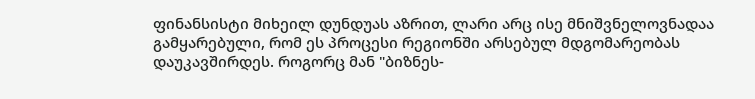ფინანსისტი მიხეილ დუნდუას აზრით, ლარი არც ისე მნიშვნელოვნადაა გამყარებული, რომ ეს პროცესი რეგიონში არსებულ მდგომარეობას დაუკავშირდეს. როგორც მან "ბიზნეს-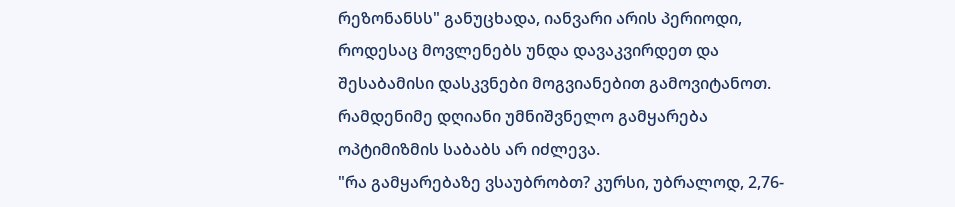რეზონანსს" განუცხადა, იანვარი არის პერიოდი, როდესაც მოვლენებს უნდა დავაკვირდეთ და შესაბამისი დასკვნები მოგვიანებით გამოვიტანოთ. რამდენიმე დღიანი უმნიშვნელო გამყარება ოპტიმიზმის საბაბს არ იძლევა.
"რა გამყარებაზე ვსაუბრობთ? კურსი, უბრალოდ, 2,76-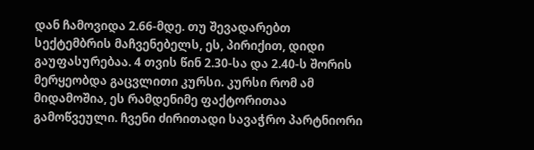დან ჩამოვიდა 2.66-მდე. თუ შევადარებთ სექტემბრის მაჩვენებელს, ეს, პირიქით, დიდი გაუფასურებაა. 4 თვის წინ 2.30-სა და 2.40-ს შორის მერყეობდა გაცვლითი კურსი. კურსი რომ ამ მიდამოშია, ეს რამდენიმე ფაქტორითაა გამოწვეული. ჩვენი ძირითადი სავაჭრო პარტნიორი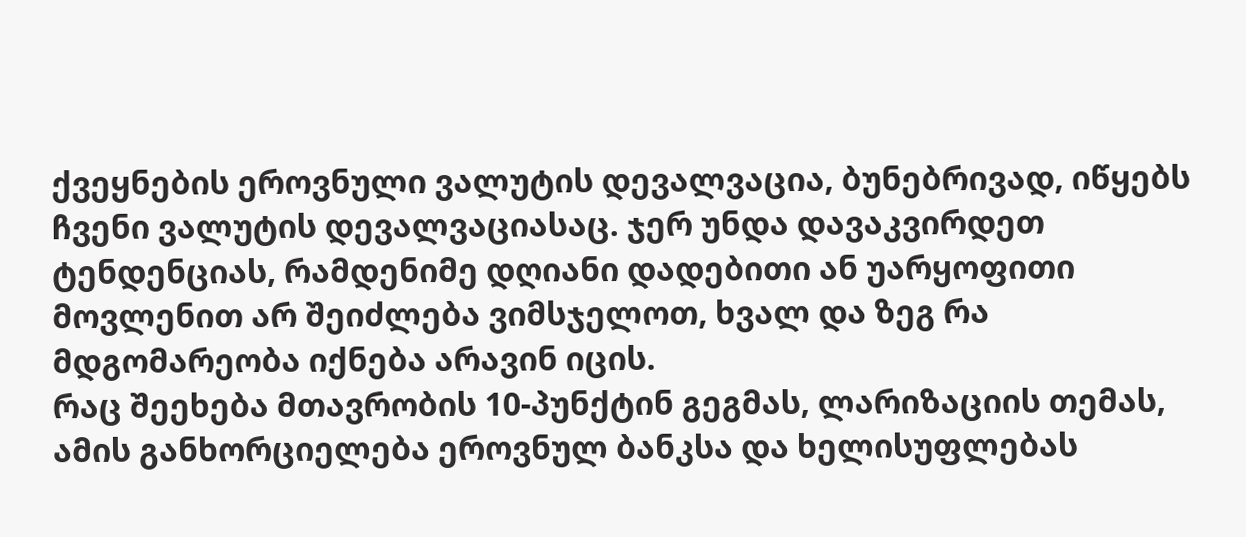ქვეყნების ეროვნული ვალუტის დევალვაცია, ბუნებრივად, იწყებს ჩვენი ვალუტის დევალვაციასაც. ჯერ უნდა დავაკვირდეთ ტენდენციას, რამდენიმე დღიანი დადებითი ან უარყოფითი მოვლენით არ შეიძლება ვიმსჯელოთ, ხვალ და ზეგ რა მდგომარეობა იქნება არავინ იცის.
რაც შეეხება მთავრობის 10-პუნქტინ გეგმას, ლარიზაციის თემას, ამის განხორციელება ეროვნულ ბანკსა და ხელისუფლებას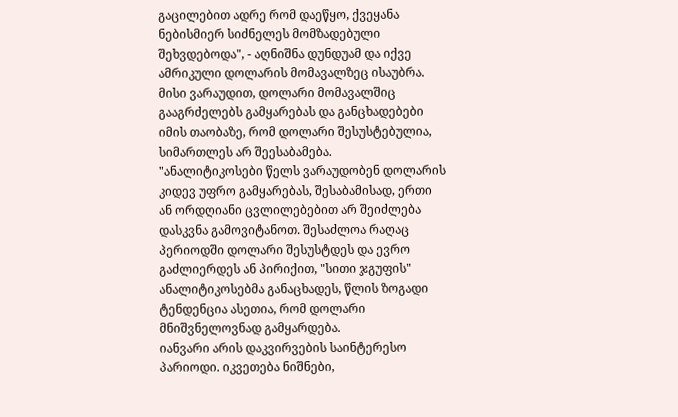გაცილებით ადრე რომ დაეწყო, ქვეყანა ნებისმიერ სიძნელეს მომზადებული შეხვდებოდა", - აღნიშნა დუნდუამ და იქვე ამრიკული დოლარის მომავალზეც ისაუბრა. მისი ვარაუდით, დოლარი მომავალშიც გააგრძელებს გამყარებას და განცხადებები იმის თაობაზე, რომ დოლარი შესუსტებულია, სიმართლეს არ შეესაბამება.
"ანალიტიკოსები წელს ვარაუდობენ დოლარის კიდევ უფრო გამყარებას, შესაბამისად, ერთი ან ორდღიანი ცვლილებებით არ შეიძლება დასკვნა გამოვიტანოთ. შესაძლოა რაღაც პერიოდში დოლარი შესუსტდეს და ევრო გაძლიერდეს ან პირიქით, "სითი ჯგუფის" ანალიტიკოსებმა განაცხადეს, წლის ზოგადი ტენდენცია ასეთია, რომ დოლარი მნიშვნელოვნად გამყარდება.
იანვარი არის დაკვირვების საინტერესო პარიოდი. იკვეთება ნიშნები,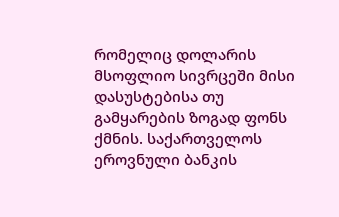რომელიც დოლარის მსოფლიო სივრცეში მისი დასუსტებისა თუ გამყარების ზოგად ფონს ქმნის. საქართველოს ეროვნული ბანკის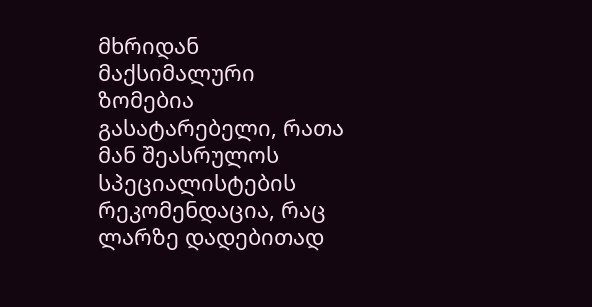მხრიდან მაქსიმალური ზომებია გასატარებელი, რათა მან შეასრულოს სპეციალისტების რეკომენდაცია, რაც ლარზე დადებითად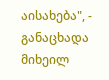აისახება", - განაცხადა მიხეილ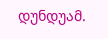დუნდუამ.